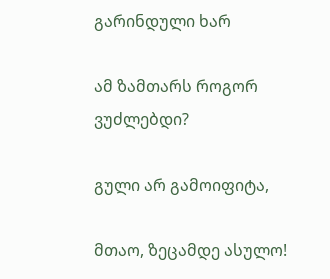გარინდული ხარ

ამ ზამთარს როგორ ვუძლებდი?

გული არ გამოიფიტა,

მთაო, ზეცამდე ასულო!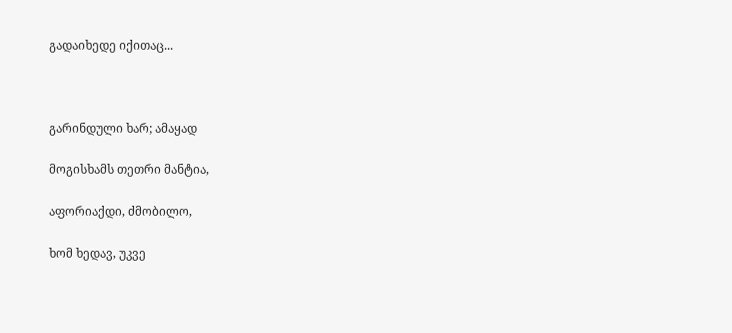გადაიხედე იქითაც...



გარინდული ხარ; ამაყად

მოგისხამს თეთრი მანტია,

აფორიაქდი, ძმობილო,

ხომ ხედავ, უკვე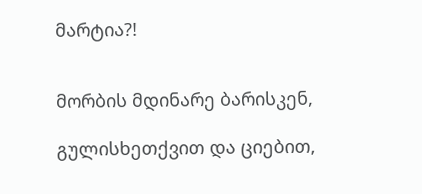მარტია?!


მორბის მდინარე ბარისკენ,

გულისხეთქვით და ციებით,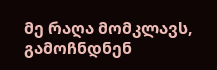მე რაღა მომკლავს, გამოჩნდნენ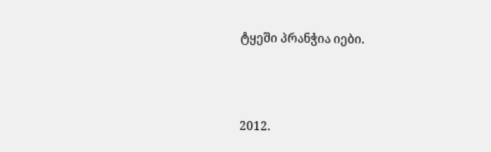ტყეში პრანჭია იები.



2012.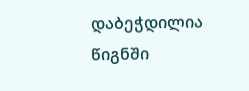დაბეჭდილია წიგნში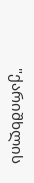"ქარიშხლის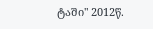ტაში" 2012წ.